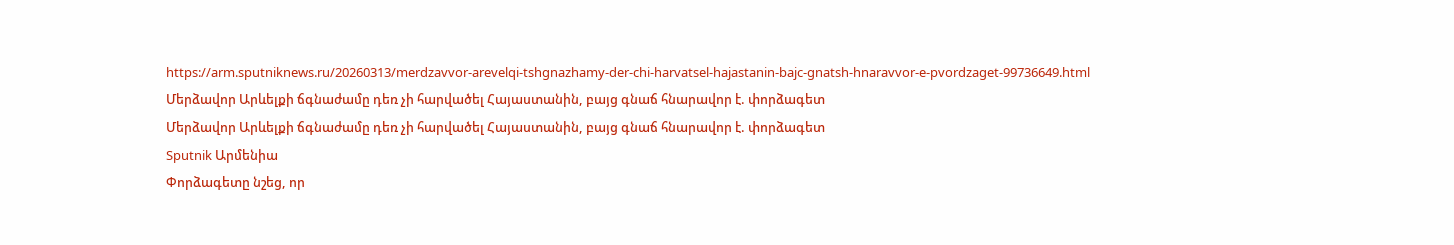https://arm.sputniknews.ru/20260313/merdzavvor-arevelqi-tshgnazhamy-der-chi-harvatsel-hajastanin-bajc-gnatsh-hnaravvor-e-pvordzaget-99736649.html
Մերձավոր Արևելքի ճգնաժամը դեռ չի հարվածել Հայաստանին, բայց գնաճ հնարավոր է. փորձագետ
Մերձավոր Արևելքի ճգնաժամը դեռ չի հարվածել Հայաստանին, բայց գնաճ հնարավոր է. փորձագետ
Sputnik Արմենիա
Փորձագետը նշեց, որ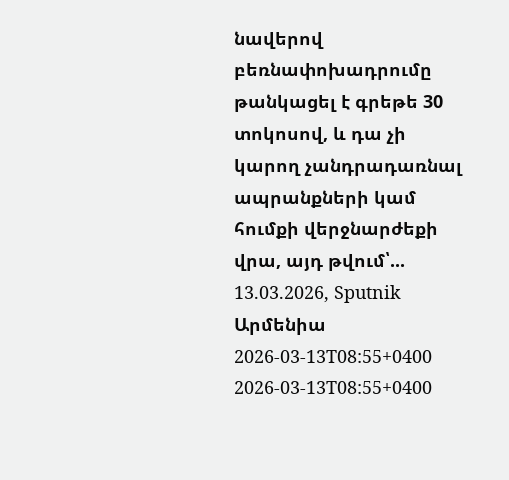նավերով բեռնափոխադրումը թանկացել է գրեթե 30 տոկոսով, և դա չի կարող չանդրադառնալ ապրանքների կամ հումքի վերջնարժեքի վրա, այդ թվում՝... 13.03.2026, Sputnik Արմենիա
2026-03-13T08:55+0400
2026-03-13T08:55+0400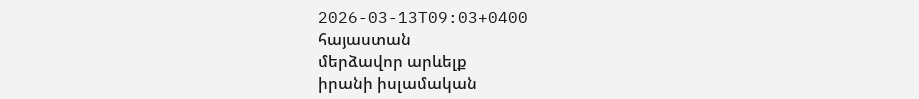2026-03-13T09:03+0400
հայաստան
մերձավոր արևելք
իրանի իսլամական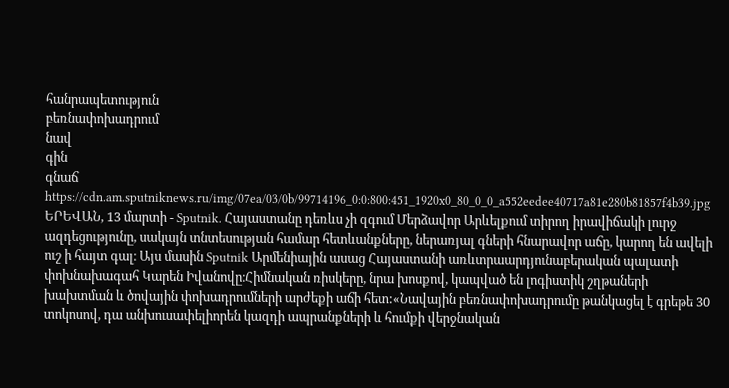հանրապետություն
բեռնափոխադրում
նավ
գին
գնաճ
https://cdn.am.sputniknews.ru/img/07ea/03/0b/99714196_0:0:800:451_1920x0_80_0_0_a552eedee40717a81e280b81857f4b39.jpg
ԵՐԵՎԱՆ, 13 մարտի - Sputnik. Հայաստանը դեռևս չի զգում Մերձավոր Արևելքում տիրող իրավիճակի լուրջ ազդեցությունը, սակայն տնտեսության համար հետևանքները, ներառյալ գների հնարավոր աճը, կարող են ավելի ուշ ի հայտ գալ։ Այս մասին Sputnik Արմենիային ասաց Հայաստանի առևտրաարդյունաբերական պալատի փոխնախագահ Կարեն Իվանովը։Հիմնական ռիսկերը, նրա խոսքով, կապված են լոգիստիկ շղթաների խախտման և ծովային փոխադրումների արժեքի աճի հետ:«Նավային բեռնափոխադրումը թանկացել է գրեթե 30 տոկոսով, դա անխուսափելիորեն կազդի ապրանքների և հումքի վերջնական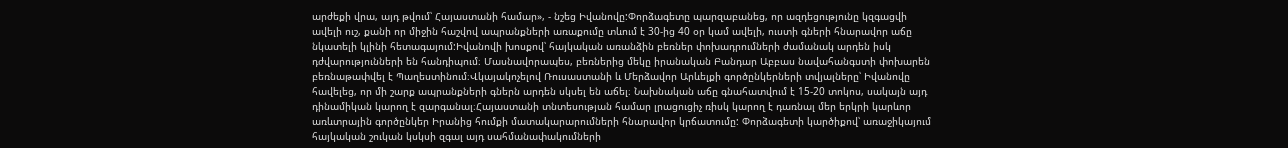արժեքի վրա, այդ թվում՝ Հայաստանի համար», - նշեց Իվանովը:Փորձագետը պարզաբանեց, որ ազդեցությունը կզգացվի ավելի ուշ, քանի որ միջին հաշվով ապրանքների առաքումը տևում է 30-ից 40 օր կամ ավելի, ուստի գների հնարավոր աճը նկատելի կլինի հետագայում:Իվանովի խոսքով՝ հայկական առանձին բեռներ փոխադրումների ժամանակ արդեն իսկ դժվարությունների են հանդիպում։ Մասնավորապես, բեռներից մեկը իրանական Բանդար Աբբաս նավահանգստի փոխարեն բեռնաթափվել է Պաղեստինում։Վկայակոչելով Ռուսաստանի և Մերձավոր Արևելքի գործընկերների տվյալները՝ Իվանովը հավելեց, որ մի շարք ապրանքների գներն արդեն սկսել են աճել։ Նախնական աճը գնահատվում է 15-20 տոկոս, սակայն այդ դինամիկան կարող է զարգանալ։Հայաստանի տնտեսության համար լրացուցիչ ռիսկ կարող է դառնալ մեր երկրի կարևոր առևտրային գործընկեր Իրանից հումքի մատակարարումների հնարավոր կրճատումը: Փորձագետի կարծիքով՝ առաջիկայում հայկական շուկան կսկսի զգալ այդ սահմանափակումների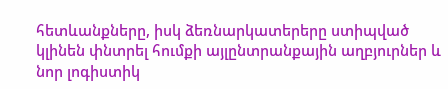հետևանքները, իսկ ձեռնարկատերերը ստիպված կլինեն փնտրել հումքի այլընտրանքային աղբյուրներ և նոր լոգիստիկ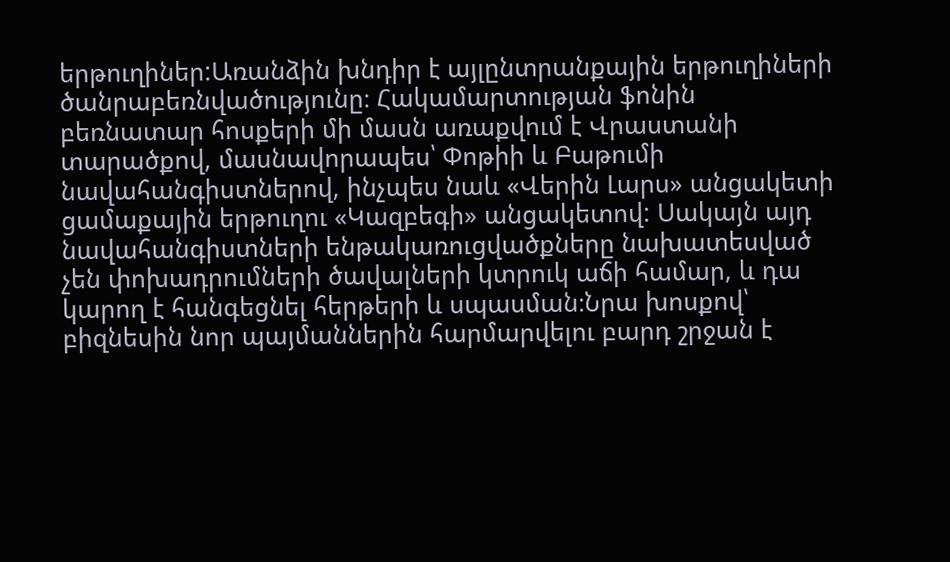երթուղիներ:Առանձին խնդիր է այլընտրանքային երթուղիների ծանրաբեռնվածությունը։ Հակամարտության ֆոնին բեռնատար հոսքերի մի մասն առաքվում է Վրաստանի տարածքով, մասնավորապես՝ Փոթիի և Բաթումի նավահանգիստներով, ինչպես նաև «Վերին Լարս» անցակետի ցամաքային երթուղու «Կազբեգի» անցակետով: Սակայն այդ նավահանգիստների ենթակառուցվածքները նախատեսված չեն փոխադրումների ծավալների կտրուկ աճի համար, և դա կարող է հանգեցնել հերթերի և սպասման։Նրա խոսքով՝ բիզնեսին նոր պայմաններին հարմարվելու բարդ շրջան է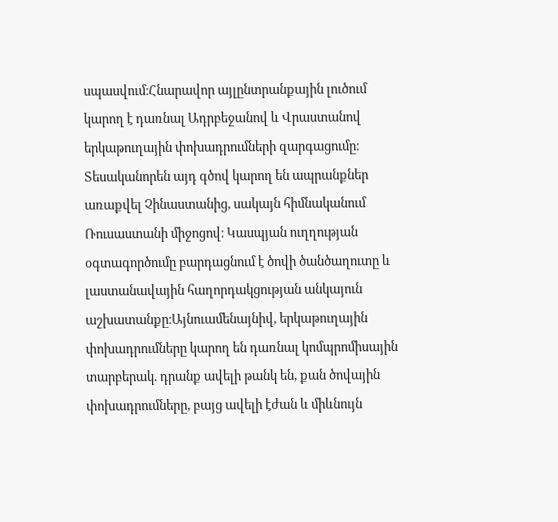սպասվում։Հնարավոր այլընտրանքային լուծում կարող է դառնալ Ադրբեջանով և Վրաստանով երկաթուղային փոխադրումների զարգացումը։ Տեսականորեն այդ գծով կարող են ապրանքներ առաքվել Չինաստանից, սակայն հիմնականում Ռուսաստանի միջոցով։ Կասպյան ուղղության օգտագործումը բարդացնում է ծովի ծանծաղուտը և լաստանավային հաղորդակցության անկայուն աշխատանքը։Այնուամենայնիվ, երկաթուղային փոխադրումները կարող են դառնալ կոմպրոմիսային տարբերակ. դրանք ավելի թանկ են, քան ծովային փոխադրումները, բայց ավելի էժան և միևնույն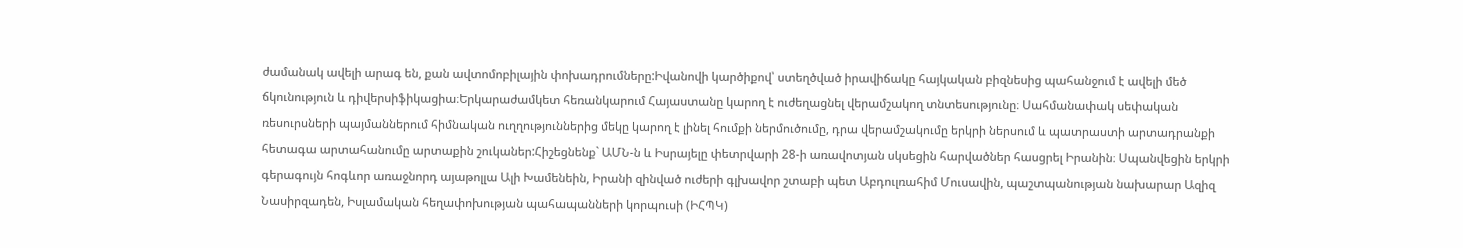ժամանակ ավելի արագ են, քան ավտոմոբիլային փոխադրումները:Իվանովի կարծիքով՝ ստեղծված իրավիճակը հայկական բիզնեսից պահանջում է ավելի մեծ ճկունություն և դիվերսիֆիկացիա։Երկարաժամկետ հեռանկարում Հայաստանը կարող է ուժեղացնել վերամշակող տնտեսությունը։ Սահմանափակ սեփական ռեսուրսների պայմաններում հիմնական ուղղություններից մեկը կարող է լինել հումքի ներմուծումը, դրա վերամշակումը երկրի ներսում և պատրաստի արտադրանքի հետագա արտահանումը արտաքին շուկաներ:Հիշեցնենք` ԱՄՆ-ն և Իսրայելը փետրվարի 28-ի առավոտյան սկսեցին հարվածներ հասցրել Իրանին։ Սպանվեցին երկրի գերագույն հոգևոր առաջնորդ այաթոլլա Ալի Խամենեին, Իրանի զինված ուժերի գլխավոր շտաբի պետ Աբդուլռահիմ Մուսավին, պաշտպանության նախարար Ազիզ Նասիրզադեն, Իսլամական հեղափոխության պահապանների կորպուսի (ԻՀՊԿ)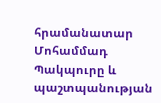հրամանատար Մոհամմադ Պակպուրը և պաշտպանության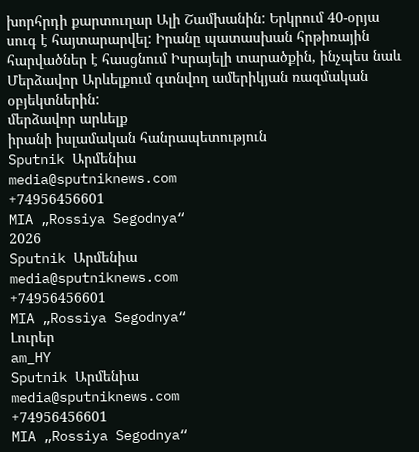խորհրդի քարտուղար Ալի Շամխանին: Երկրում 40-օրյա սուգ է հայտարարվել: Իրանը պատասխան հրթիռային հարվածներ է հասցնում Իսրայելի տարածքին, ինչպես նաև Մերձավոր Արևելքում գտնվող ամերիկյան ռազմական օբյեկտներին:
մերձավոր արևելք
իրանի իսլամական հանրապետություն
Sputnik Արմենիա
media@sputniknews.com
+74956456601
MIA „Rossiya Segodnya“
2026
Sputnik Արմենիա
media@sputniknews.com
+74956456601
MIA „Rossiya Segodnya“
Լուրեր
am_HY
Sputnik Արմենիա
media@sputniknews.com
+74956456601
MIA „Rossiya Segodnya“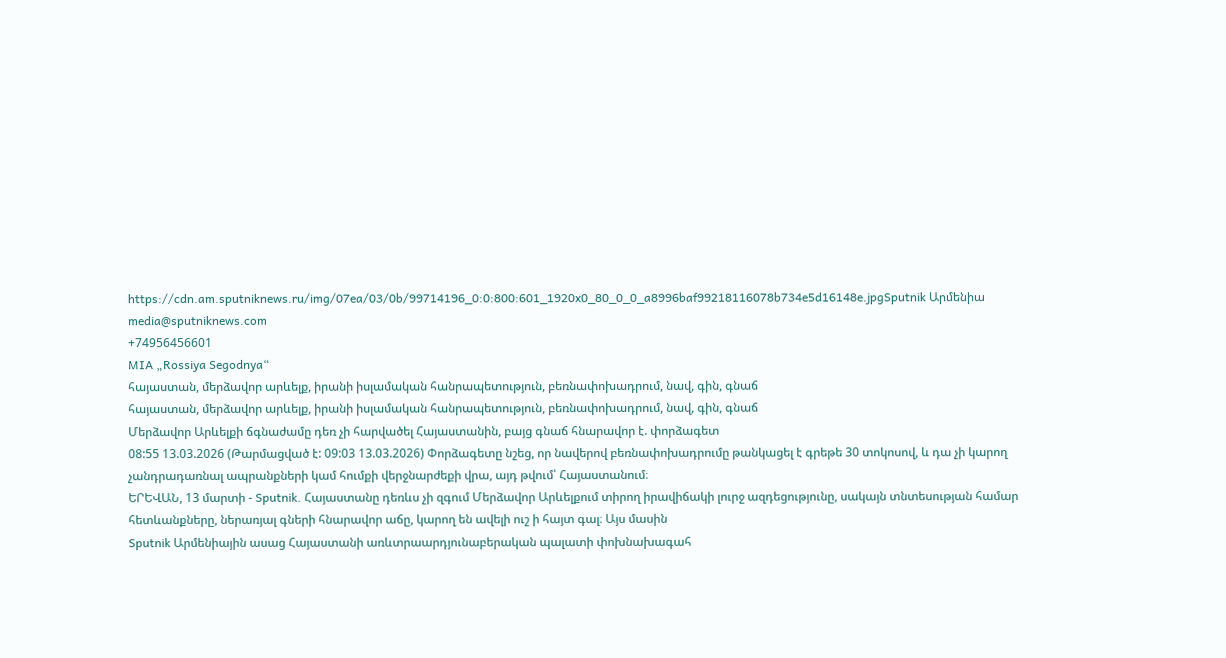https://cdn.am.sputniknews.ru/img/07ea/03/0b/99714196_0:0:800:601_1920x0_80_0_0_a8996baf99218116078b734e5d16148e.jpgSputnik Արմենիա
media@sputniknews.com
+74956456601
MIA „Rossiya Segodnya“
հայաստան, մերձավոր արևելք, իրանի իսլամական հանրապետություն, բեռնափոխադրում, նավ, գին, գնաճ
հայաստան, մերձավոր արևելք, իրանի իսլամական հանրապետություն, բեռնափոխադրում, նավ, գին, գնաճ
Մերձավոր Արևելքի ճգնաժամը դեռ չի հարվածել Հայաստանին, բայց գնաճ հնարավոր է. փորձագետ
08:55 13.03.2026 (Թարմացված է: 09:03 13.03.2026) Փորձագետը նշեց, որ նավերով բեռնափոխադրումը թանկացել է գրեթե 30 տոկոսով, և դա չի կարող չանդրադառնալ ապրանքների կամ հումքի վերջնարժեքի վրա, այդ թվում՝ Հայաստանում։
ԵՐԵՎԱՆ, 13 մարտի - Sputnik. Հայաստանը դեռևս չի զգում Մերձավոր Արևելքում տիրող իրավիճակի լուրջ ազդեցությունը, սակայն տնտեսության համար հետևանքները, ներառյալ գների հնարավոր աճը, կարող են ավելի ուշ ի հայտ գալ։ Այս մասին
Sputnik Արմենիային ասաց Հայաստանի առևտրաարդյունաբերական պալատի փոխնախագահ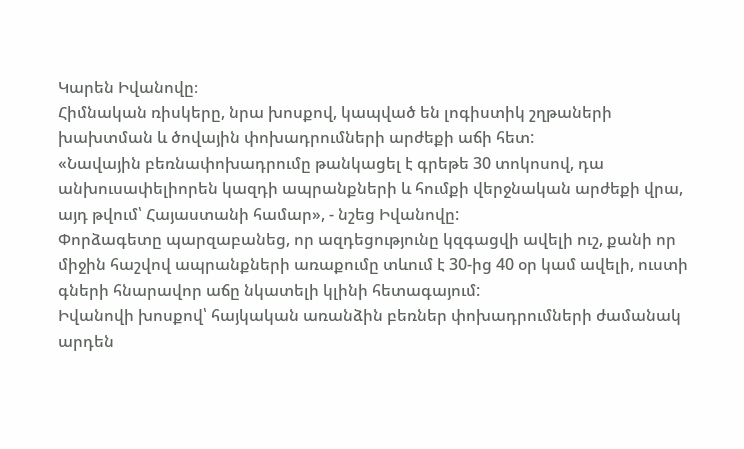Կարեն Իվանովը։
Հիմնական ռիսկերը, նրա խոսքով, կապված են լոգիստիկ շղթաների խախտման և ծովային փոխադրումների արժեքի աճի հետ:
«Նավային բեռնափոխադրումը թանկացել է գրեթե 30 տոկոսով, դա անխուսափելիորեն կազդի ապրանքների և հումքի վերջնական արժեքի վրա, այդ թվում՝ Հայաստանի համար», - նշեց Իվանովը:
Փորձագետը պարզաբանեց, որ ազդեցությունը կզգացվի ավելի ուշ, քանի որ միջին հաշվով ապրանքների առաքումը տևում է 30-ից 40 օր կամ ավելի, ուստի գների հնարավոր աճը նկատելի կլինի հետագայում:
Իվանովի խոսքով՝ հայկական առանձին բեռներ փոխադրումների ժամանակ արդեն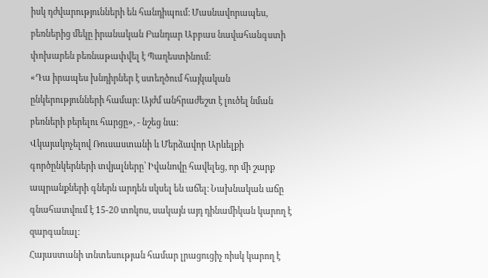իսկ դժվարությունների են հանդիպում։ Մասնավորապես, բեռներից մեկը իրանական Բանդար Աբբաս նավահանգստի փոխարեն բեռնաթափվել է Պաղեստինում։
«Դա իրապես խնդիրներ է ստեղծում հայկական ընկերությունների համար։ Այժմ անհրաժեշտ է լուծել նման բեռների բերելու հարցը», - նշեց նա։
Վկայակոչելով Ռուսաստանի և Մերձավոր Արևելքի գործընկերների տվյալները՝ Իվանովը հավելեց, որ մի շարք ապրանքների գներն արդեն սկսել են աճել։ Նախնական աճը գնահատվում է 15-20 տոկոս, սակայն այդ դինամիկան կարող է զարգանալ։
Հայաստանի տնտեսության համար լրացուցիչ ռիսկ կարող է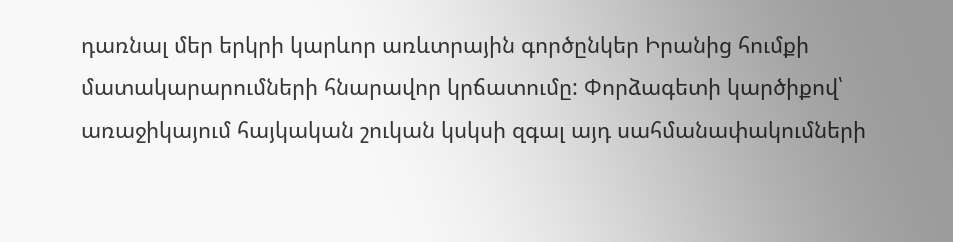դառնալ մեր երկրի կարևոր առևտրային գործընկեր Իրանից հումքի մատակարարումների հնարավոր կրճատումը: Փորձագետի կարծիքով՝ առաջիկայում հայկական շուկան կսկսի զգալ այդ սահմանափակումների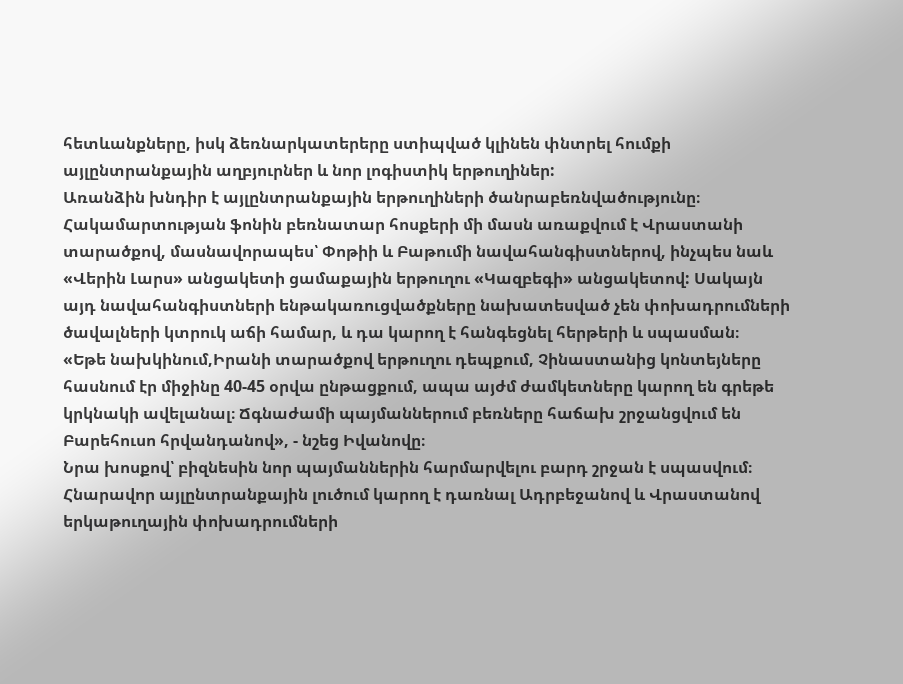հետևանքները, իսկ ձեռնարկատերերը ստիպված կլինեն փնտրել հումքի այլընտրանքային աղբյուրներ և նոր լոգիստիկ երթուղիներ:
Առանձին խնդիր է այլընտրանքային երթուղիների ծանրաբեռնվածությունը։ Հակամարտության ֆոնին բեռնատար հոսքերի մի մասն առաքվում է Վրաստանի տարածքով, մասնավորապես՝ Փոթիի և Բաթումի նավահանգիստներով, ինչպես նաև «Վերին Լարս» անցակետի ցամաքային երթուղու «Կազբեգի» անցակետով: Սակայն այդ նավահանգիստների ենթակառուցվածքները նախատեսված չեն փոխադրումների ծավալների կտրուկ աճի համար, և դա կարող է հանգեցնել հերթերի և սպասման։
«Եթե նախկինում,Իրանի տարածքով երթուղու դեպքում, Չինաստանից կոնտեյները հասնում էր միջինը 40-45 օրվա ընթացքում, ապա այժմ ժամկետները կարող են գրեթե կրկնակի ավելանալ։ Ճգնաժամի պայմաններում բեռները հաճախ շրջանցվում են Բարեհուսո հրվանդանով», - նշեց Իվանովը։
Նրա խոսքով՝ բիզնեսին նոր պայմաններին հարմարվելու բարդ շրջան է սպասվում։
Հնարավոր այլընտրանքային լուծում կարող է դառնալ Ադրբեջանով և Վրաստանով երկաթուղային փոխադրումների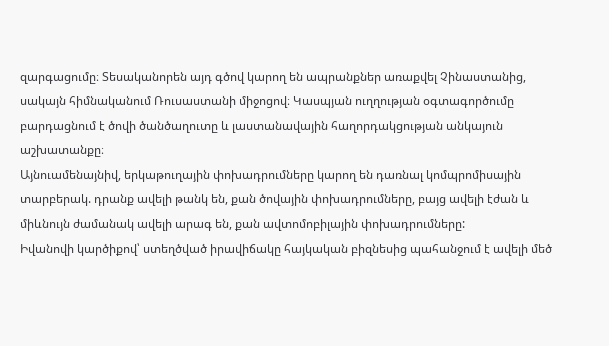զարգացումը։ Տեսականորեն այդ գծով կարող են ապրանքներ առաքվել Չինաստանից, սակայն հիմնականում Ռուսաստանի միջոցով։ Կասպյան ուղղության օգտագործումը բարդացնում է ծովի ծանծաղուտը և լաստանավային հաղորդակցության անկայուն աշխատանքը։
Այնուամենայնիվ, երկաթուղային փոխադրումները կարող են դառնալ կոմպրոմիսային տարբերակ. դրանք ավելի թանկ են, քան ծովային փոխադրումները, բայց ավելի էժան և միևնույն ժամանակ ավելի արագ են, քան ավտոմոբիլային փոխադրումները:
Իվանովի կարծիքով՝ ստեղծված իրավիճակը հայկական բիզնեսից պահանջում է ավելի մեծ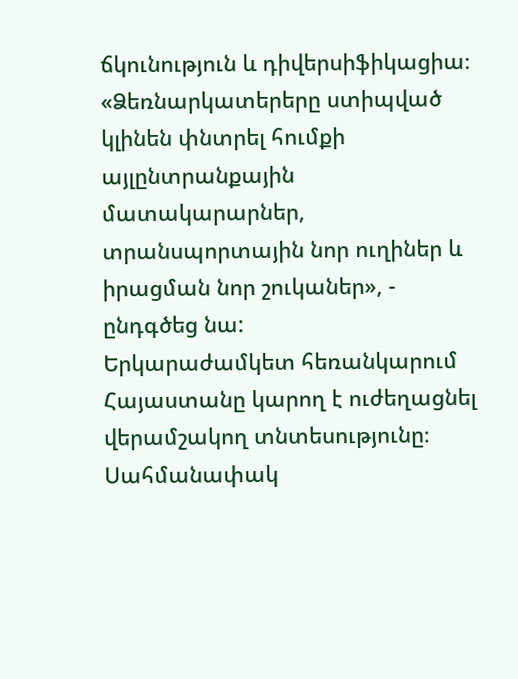ճկունություն և դիվերսիֆիկացիա։
«Ձեռնարկատերերը ստիպված կլինեն փնտրել հումքի այլընտրանքային մատակարարներ, տրանսպորտային նոր ուղիներ և իրացման նոր շուկաներ», - ընդգծեց նա:
Երկարաժամկետ հեռանկարում Հայաստանը կարող է ուժեղացնել վերամշակող տնտեսությունը։ Սահմանափակ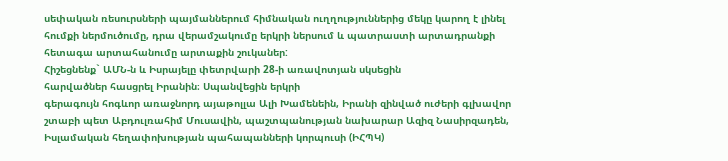սեփական ռեսուրսների պայմաններում հիմնական ուղղություններից մեկը կարող է լինել հումքի ներմուծումը, դրա վերամշակումը երկրի ներսում և պատրաստի արտադրանքի հետագա արտահանումը արտաքին շուկաներ:
Հիշեցնենք` ԱՄՆ-ն և Իսրայելը փետրվարի 28-ի առավոտյան սկսեցին
հարվածներ հասցրել Իրանին։ Սպանվեցին երկրի
գերագույն հոգևոր առաջնորդ այաթոլլա Ալի Խամենեին, Իրանի զինված ուժերի գլխավոր շտաբի պետ Աբդուլռահիմ Մուսավին, պաշտպանության նախարար Ազիզ Նասիրզադեն, Իսլամական հեղափոխության պահապանների կորպուսի (ԻՀՊԿ)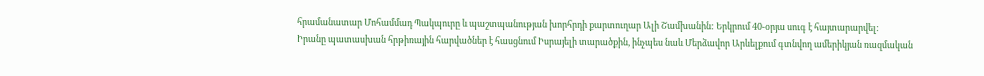հրամանատար Մոհամմադ Պակպուրը և պաշտպանության խորհրդի քարտուղար Ալի Շամխանին: Երկրում 40-օրյա սուգ է հայտարարվել:
Իրանը պատասխան հրթիռային հարվածներ է հասցնում Իսրայելի տարածքին, ինչպես նաև Մերձավոր Արևելքում գտնվող ամերիկյան ռազմական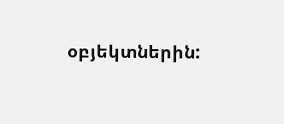օբյեկտներին: